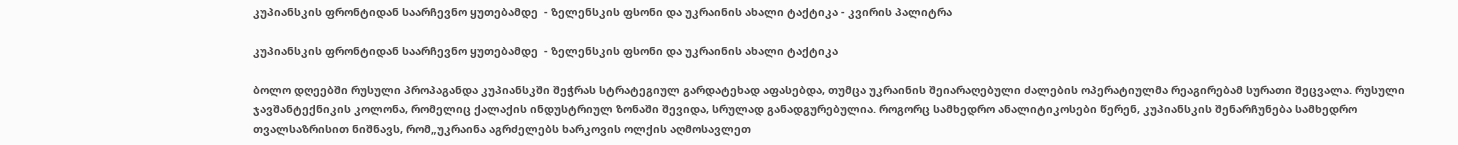კუპიანსკის ფრონტიდან საარჩევნო ყუთებამდე  - ზელენსკის ფსონი და უკრაინის ახალი ტაქტიკა - კვირის პალიტრა

კუპიანსკის ფრონტიდან საარჩევნო ყუთებამდე  - ზელენსკის ფსონი და უკრაინის ახალი ტაქტიკა

ბოლო დღეებში რუსული პროპაგანდა კუპიანსკში შეჭრას სტრატეგიულ გარდატეხად აფასებდა, თუმცა უკრაინის შეიარაღებული ძალების ოპერატიულმა რეაგირებამ სურათი შეცვალა. რუსული ჯავშანტექნიკის კოლონა, რომელიც ქალაქის ინდუსტრიულ ზონაში შევიდა, სრულად განადგურებულია. როგორც სამხედრო ანალიტიკოსები წერენ, კუპიანსკის შენარჩუნება სამხედრო თვალსაზრისით ნიშნავს, რომ„უკრაინა აგრძელებს ხარკოვის ოლქის აღმოსავლეთ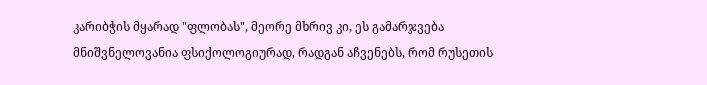კარიბჭის მყარად "ფლობას", მეორე მხრივ კი, ეს გამარჯვება მნიშვნელოვანია ფსიქოლოგიურად, რადგან აჩვენებს, რომ რუსეთის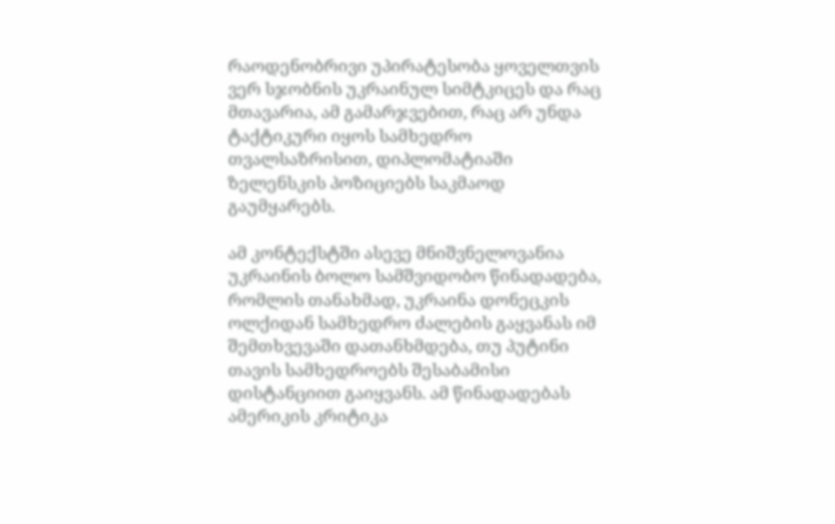რაოდენობრივი უპირატესობა ყოველთვის ვერ სჯობნის უკრაინულ სიმტკიცეს და რაც მთავარია, ამ გამარჯვებით, რაც არ უნდა ტაქტიკური იყოს სამხედრო თვალსაზრისით, დიპლომატიაში ზელენსკის პოზიციებს საკმაოდ გაუმყარებს.

ამ კონტექსტში ასევე მნიშვნელოვანია უკრაინის ბოლო სამშვიდობო წინადადება, რომლის თანახმად, უკრაინა დონეცკის ოლქიდან სამხედრო ძალების გაყვანას იმ შემთხვევაში დათანხმდება, თუ პუტინი თავის სამხედროებს შესაბამისი დისტანციით გაიყვანს. ამ წინადადებას ამერიკის კრიტიკა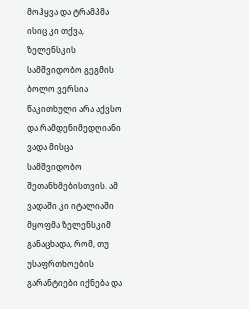მოჰყვა და ტრამპმა ისიც კი თქვა, ზელენსკის სამშვიდობო გეგმის ბოლო ვერსია წაკითხული არა აქვსო და რამდენიმედღიანი ვადა მისცა სამშვიდობო შეთანხმებისთვის. ამ ვადაში კი იტალიაში მყოფმა ზელენსკიმ განაცხადა, რომ, თუ უსაფრთხოების გარანტიები იქნება და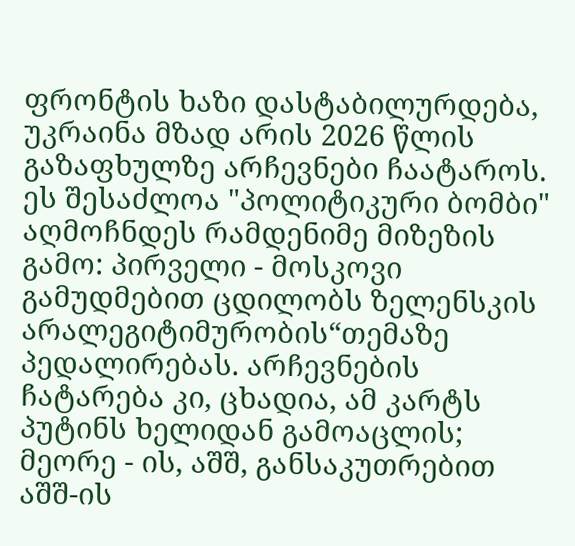ფრონტის ხაზი დასტაბილურდება, უკრაინა მზად არის 2026 წლის გაზაფხულზე არჩევნები ჩაატაროს. ეს შესაძლოა "პოლიტიკური ბომბი" აღმოჩნდეს რამდენიმე მიზეზის გამო: პირველი - მოსკოვი გამუდმებით ცდილობს ზელენსკის არალეგიტიმურობის“თემაზე პედალირებას. არჩევნების ჩატარება კი, ცხადია, ამ კარტს პუტინს ხელიდან გამოაცლის; მეორე - ის, აშშ, განსაკუთრებით აშშ-ის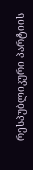რესპუბლიკური პარტიის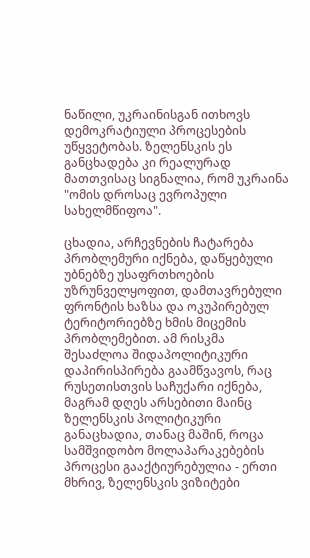ნაწილი, უკრაინისგან ითხოვს დემოკრატიული პროცესების უწყვეტობას. ზელენსკის ეს განცხადება კი რეალურად მათთვისაც სიგნალია, რომ უკრაინა "ომის დროსაც ევროპული სახელმწიფოა".

ცხადია, არჩევნების ჩატარება პრობლემური იქნება, დაწყებული უბნებზე უსაფრთხოების უზრუნველყოფით, დამთავრებული ფრონტის ხაზსა და ოკუპირებულ ტერიტორიებზე ხმის მიცემის პრობლემებით. ამ რისკმა შესაძლოა შიდაპოლიტიკური დაპირისპირება გაამწვავოს, რაც რუსეთისთვის საჩუქარი იქნება, მაგრამ დღეს არსებითი მაინც ზელენსკის პოლიტიკური განაცხადია, თანაც მაშინ, როცა სამშვიდობო მოლაპარაკებების პროცესი გააქტიურებულია - ერთი მხრივ, ზელენსკის ვიზიტები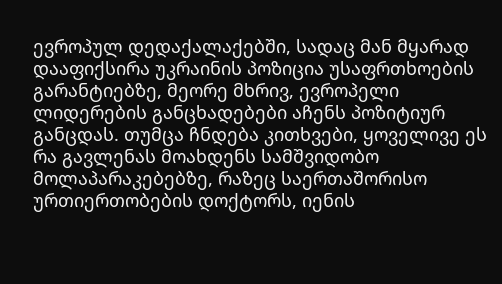ევროპულ დედაქალაქებში, სადაც მან მყარად დააფიქსირა უკრაინის პოზიცია უსაფრთხოების გარანტიებზე, მეორე მხრივ, ევროპელი ლიდერების განცხადებები აჩენს პოზიტიურ განცდას. თუმცა ჩნდება კითხვები, ყოველივე ეს რა გავლენას მოახდენს სამშვიდობო მოლაპარაკებებზე, რაზეც საერთაშორისო ურთიერთობების დოქტორს, იენის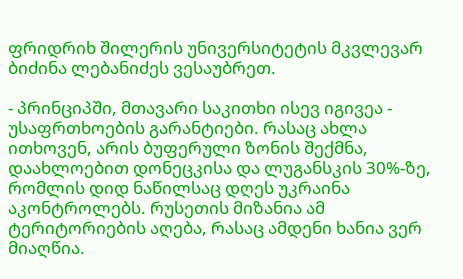ფრიდრიხ შილერის უნივერსიტეტის მკვლევარ ბიძინა ლებანიძეს ვესაუბრეთ.

- პრინციპში, მთავარი საკითხი ისევ იგივეა - უსაფრთხოების გარანტიები. რასაც ახლა ითხოვენ, არის ბუფერული ზონის შექმნა, დაახლოებით დონეცკისა და ლუგანსკის 30%-ზე, რომლის დიდ ნაწილსაც დღეს უკრაინა აკონტროლებს. რუსეთის მიზანია ამ ტერიტორიების აღება, რასაც ამდენი ხანია ვერ მიაღწია.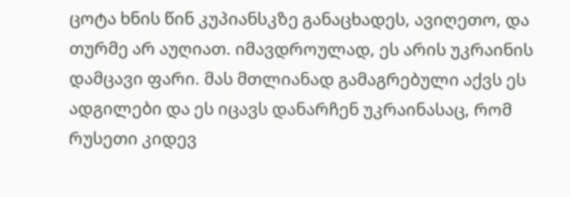ცოტა ხნის წინ კუპიანსკზე განაცხადეს, ავიღეთო, და თურმე არ აუღიათ. იმავდროულად, ეს არის უკრაინის დამცავი ფარი. მას მთლიანად გამაგრებული აქვს ეს ადგილები და ეს იცავს დანარჩენ უკრაინასაც, რომ რუსეთი კიდევ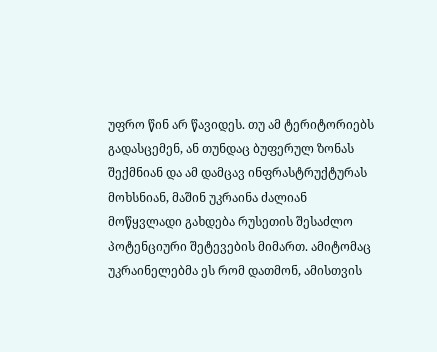უფრო წინ არ წავიდეს. თუ ამ ტერიტორიებს გადასცემენ, ან თუნდაც ბუფერულ ზონას შექმნიან და ამ დამცავ ინფრასტრუქტურას მოხსნიან, მაშინ უკრაინა ძალიან მოწყვლადი გახდება რუსეთის შესაძლო პოტენციური შეტევების მიმართ. ამიტომაც უკრაინელებმა ეს რომ დათმონ, ამისთვის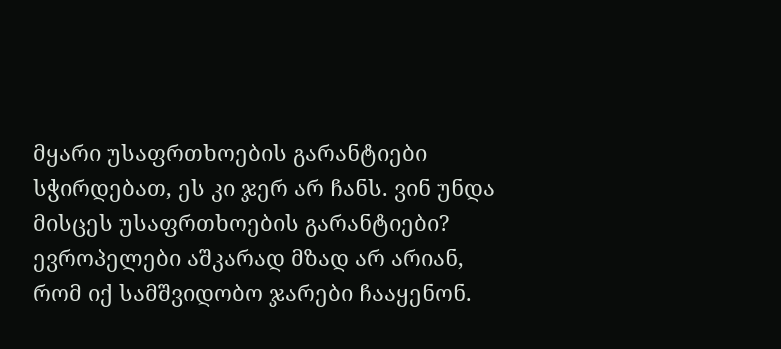მყარი უსაფრთხოების გარანტიები სჭირდებათ, ეს კი ჯერ არ ჩანს. ვინ უნდა მისცეს უსაფრთხოების გარანტიები? ევროპელები აშკარად მზად არ არიან, რომ იქ სამშვიდობო ჯარები ჩააყენონ.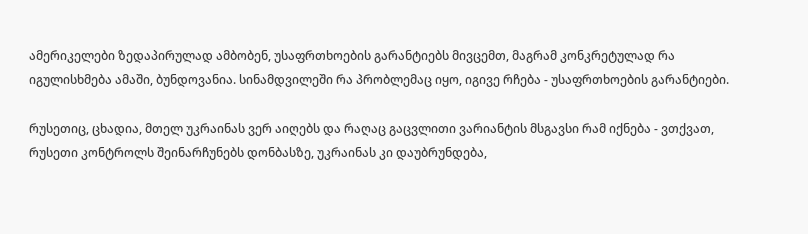ამერიკელები ზედაპირულად ამბობენ, უსაფრთხოების გარანტიებს მივცემთ, მაგრამ კონკრეტულად რა იგულისხმება ამაში, ბუნდოვანია. სინამდვილეში რა პრობლემაც იყო, იგივე რჩება - უსაფრთხოების გარანტიები.

რუსეთიც, ცხადია, მთელ უკრაინას ვერ აიღებს და რაღაც გაცვლითი ვარიანტის მსგავსი რამ იქნება - ვთქვათ, რუსეთი კონტროლს შეინარჩუნებს დონბასზე, უკრაინას კი დაუბრუნდება,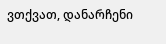ვთქვათ, დანარჩენი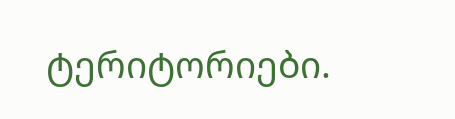ტერიტორიები.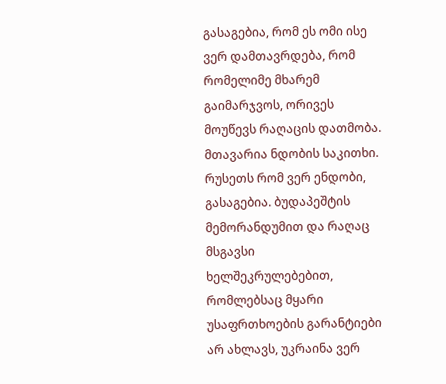გასაგებია, რომ ეს ომი ისე ვერ დამთავრდება, რომ რომელიმე მხარემ გაიმარჯვოს, ორივეს მოუწევს რაღაცის დათმობა. მთავარია ნდობის საკითხი. რუსეთს რომ ვერ ენდობი, გასაგებია. ბუდაპეშტის მემორანდუმით და რაღაც მსგავსი ხელშეკრულებებით, რომლებსაც მყარი უსაფრთხოების გარანტიები არ ახლავს, უკრაინა ვერ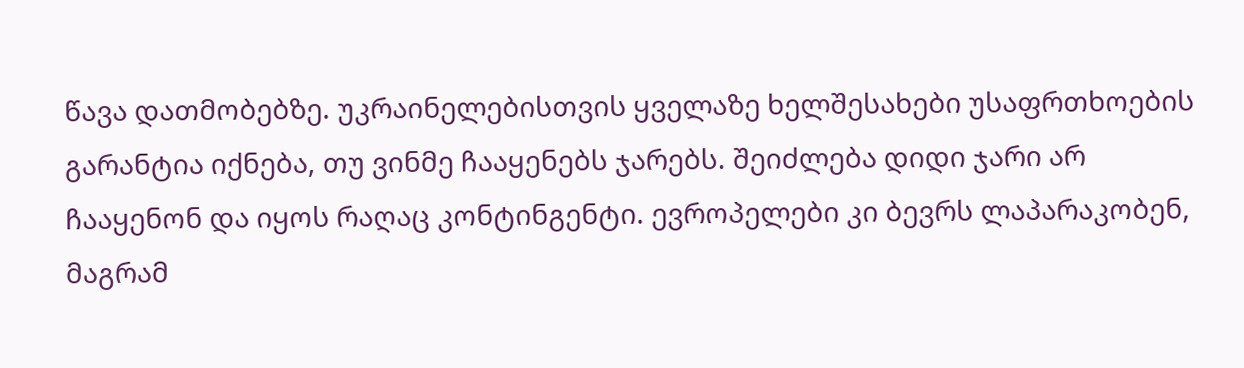წავა დათმობებზე. უკრაინელებისთვის ყველაზე ხელშესახები უსაფრთხოების გარანტია იქნება, თუ ვინმე ჩააყენებს ჯარებს. შეიძლება დიდი ჯარი არ ჩააყენონ და იყოს რაღაც კონტინგენტი. ევროპელები კი ბევრს ლაპარაკობენ, მაგრამ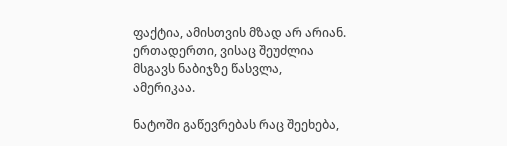ფაქტია, ამისთვის მზად არ არიან. ერთადერთი, ვისაც შეუძლია მსგავს ნაბიჯზე წასვლა, ამერიკაა.

ნატოში გაწევრებას რაც შეეხება,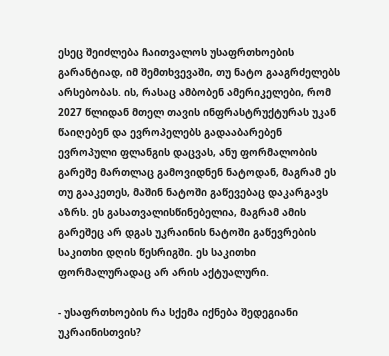ესეც შეიძლება ჩაითვალოს უსაფრთხოების გარანტიად, იმ შემთხვევაში, თუ ნატო გააგრძელებს არსებობას. ის, რასაც ამბობენ ამერიკელები, რომ 2027 წლიდან მთელ თავის ინფრასტრუქტურას უკან წაიღებენ და ევროპელებს გადააბარებენ ევროპული ფლანგის დაცვას, ანუ ფორმალობის გარეშე მართლაც გამოვიდნენ ნატოდან, მაგრამ ეს თუ გააკეთეს, მაშინ ნატოში გაწევებაც დაკარგავს აზრს. ეს გასათვალისწინებელია, მაგრამ ამის გარეშეც არ დგას უკრაინის ნატოში გაწევრების საკითხი დღის წესრიგში. ეს საკითხი ფორმალურადაც არ არის აქტუალური.

- უსაფრთხოების რა სქემა იქნება შედეგიანი უკრაინისთვის?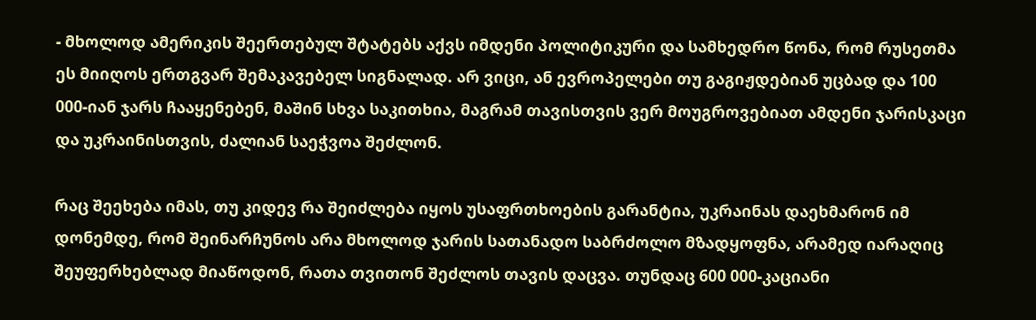- მხოლოდ ამერიკის შეერთებულ შტატებს აქვს იმდენი პოლიტიკური და სამხედრო წონა, რომ რუსეთმა ეს მიიღოს ერთგვარ შემაკავებელ სიგნალად. არ ვიცი, ან ევროპელები თუ გაგიჟდებიან უცბად და 100 000-იან ჯარს ჩააყენებენ, მაშინ სხვა საკითხია, მაგრამ თავისთვის ვერ მოუგროვებიათ ამდენი ჯარისკაცი და უკრაინისთვის, ძალიან საეჭვოა შეძლონ.

რაც შეეხება იმას, თუ კიდევ რა შეიძლება იყოს უსაფრთხოების გარანტია, უკრაინას დაეხმარონ იმ დონემდე, რომ შეინარჩუნოს არა მხოლოდ ჯარის სათანადო საბრძოლო მზადყოფნა, არამედ იარაღიც შეუფერხებლად მიაწოდონ, რათა თვითონ შეძლოს თავის დაცვა. თუნდაც 600 000-კაციანი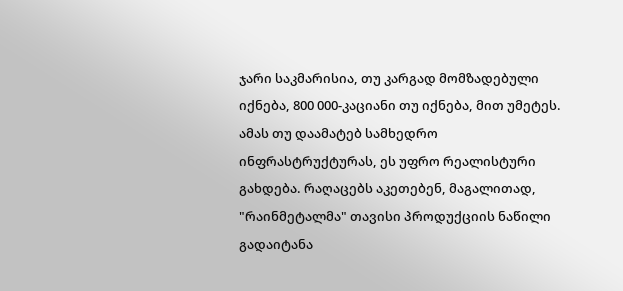ჯარი საკმარისია, თუ კარგად მომზადებული იქნება, 800 000-კაციანი თუ იქნება, მით უმეტეს. ამას თუ დაამატებ სამხედრო ინფრასტრუქტურას, ეს უფრო რეალისტური გახდება. რაღაცებს აკეთებენ, მაგალითად, "რაინმეტალმა" თავისი პროდუქციის ნაწილი გადაიტანა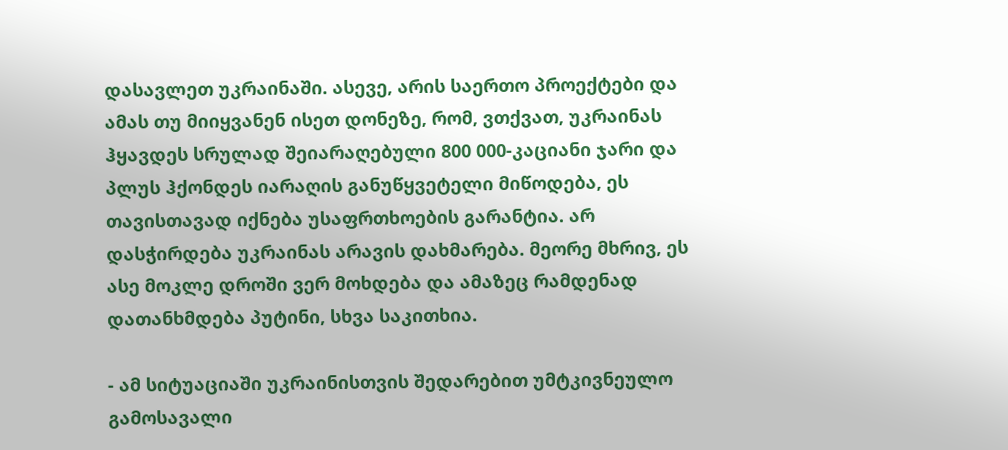დასავლეთ უკრაინაში. ასევე, არის საერთო პროექტები და ამას თუ მიიყვანენ ისეთ დონეზე, რომ, ვთქვათ, უკრაინას ჰყავდეს სრულად შეიარაღებული 800 000-კაციანი ჯარი და პლუს ჰქონდეს იარაღის განუწყვეტელი მიწოდება, ეს თავისთავად იქნება უსაფრთხოების გარანტია. არ დასჭირდება უკრაინას არავის დახმარება. მეორე მხრივ, ეს ასე მოკლე დროში ვერ მოხდება და ამაზეც რამდენად დათანხმდება პუტინი, სხვა საკითხია.

- ამ სიტუაციაში უკრაინისთვის შედარებით უმტკივნეულო გამოსავალი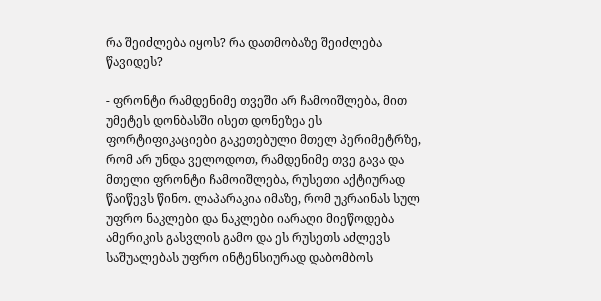რა შეიძლება იყოს? რა დათმობაზე შეიძლება წავიდეს?

- ფრონტი რამდენიმე თვეში არ ჩამოიშლება, მით უმეტეს დონბასში ისეთ დონეზეა ეს ფორტიფიკაციები გაკეთებული მთელ პერიმეტრზე, რომ არ უნდა ველოდოთ, რამდენიმე თვე გავა და მთელი ფრონტი ჩამოიშლება, რუსეთი აქტიურად წაიწევს წინო. ლაპარაკია იმაზე, რომ უკრაინას სულ უფრო ნაკლები და ნაკლები იარაღი მიეწოდება ამერიკის გასვლის გამო და ეს რუსეთს აძლევს საშუალებას უფრო ინტენსიურად დაბომბოს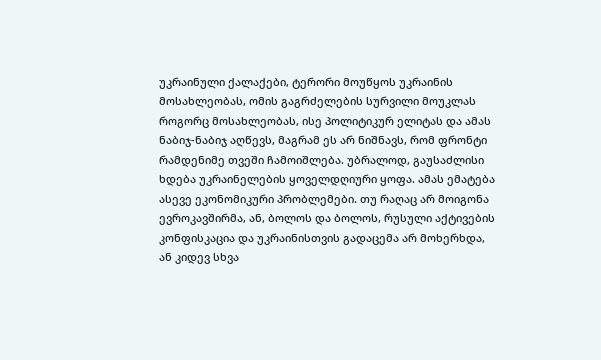უკრაინული ქალაქები, ტერორი მოუწყოს უკრაინის მოსახლეობას, ომის გაგრძელების სურვილი მოუკლას როგორც მოსახლეობას, ისე პოლიტიკურ ელიტას და ამას ნაბიჯ-ნაბიჯ აღწევს, მაგრამ ეს არ ნიშნავს, რომ ფრონტი რამდენიმე თვეში ჩამოიშლება. უბრალოდ, გაუსაძლისი ხდება უკრაინელების ყოველდღიური ყოფა. ამას ემატება ასევე ეკონომიკური პრობლემები. თუ რაღაც არ მოიგონა ევროკავშირმა, ან, ბოლოს და ბოლოს, რუსული აქტივების კონფისკაცია და უკრაინისთვის გადაცემა არ მოხერხდა, ან კიდევ სხვა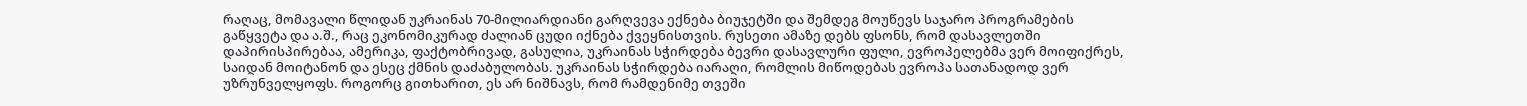რაღაც, მომავალი წლიდან უკრაინას 70-მილიარდიანი გარღვევა ექნება ბიუჯეტში და შემდეგ მოუწევს საჯარო პროგრამების გაწყვეტა და ა.შ., რაც ეკონომიკურად ძალიან ცუდი იქნება ქვეყნისთვის. რუსეთი ამაზე დებს ფსონს, რომ დასავლეთში დაპირისპირებაა, ამერიკა, ფაქტობრივად, გასულია, უკრაინას სჭირდება ბევრი დასავლური ფული, ევროპელებმა ვერ მოიფიქრეს, საიდან მოიტანონ და ესეც ქმნის დაძაბულობას. უკრაინას სჭირდება იარაღი, რომლის მიწოდებას ევროპა სათანადოდ ვერ უზრუნველყოფს. როგორც გითხარით, ეს არ ნიშნავს, რომ რამდენიმე თვეში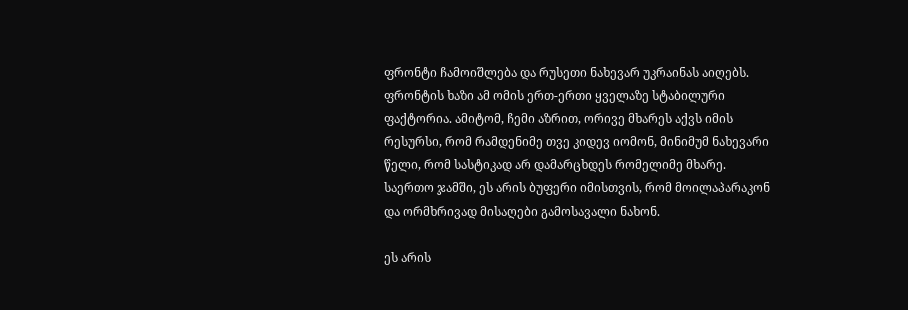ფრონტი ჩამოიშლება და რუსეთი ნახევარ უკრაინას აიღებს. ფრონტის ხაზი ამ ომის ერთ-ერთი ყველაზე სტაბილური ფაქტორია. ამიტომ, ჩემი აზრით, ორივე მხარეს აქვს იმის რესურსი, რომ რამდენიმე თვე კიდევ იომონ, მინიმუმ ნახევარი წელი, რომ სასტიკად არ დამარცხდეს რომელიმე მხარე. საერთო ჯამში, ეს არის ბუფერი იმისთვის, რომ მოილაპარაკონ და ორმხრივად მისაღები გამოსავალი ნახონ.

ეს არის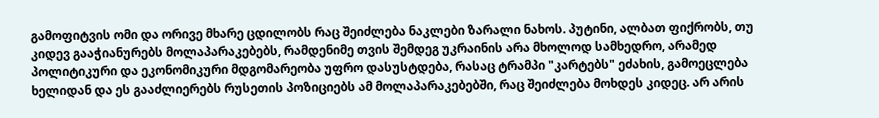გამოფიტვის ომი და ორივე მხარე ცდილობს რაც შეიძლება ნაკლები ზარალი ნახოს. პუტინი, ალბათ ფიქრობს, თუ კიდევ გააჭიანურებს მოლაპარაკებებს, რამდენიმე თვის შემდეგ უკრაინის არა მხოლოდ სამხედრო, არამედ პოლიტიკური და ეკონომიკური მდგომარეობა უფრო დასუსტდება, რასაც ტრამპი "კარტებს" ეძახის, გამოეცლება ხელიდან და ეს გააძლიერებს რუსეთის პოზიციებს ამ მოლაპარაკებებში, რაც შეიძლება მოხდეს კიდეც. არ არის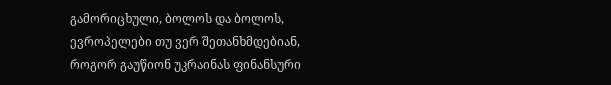გამორიცხული, ბოლოს და ბოლოს, ევროპელები თუ ვერ შეთანხმდებიან, როგორ გაუწიონ უკრაინას ფინანსური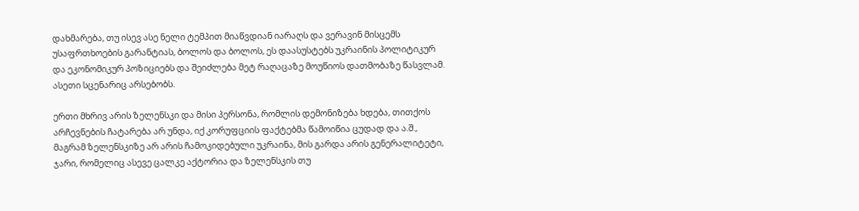დახმარება, თუ ისევ ასე ნელი ტემპით მიაწვდიან იარაღს და ვერავინ მისცემს უსაფრთხოების გარანტიას, ბოლოს და ბოლოს, ეს დაასუსტებს უკრაინის პოლიტიკურ და ეკონომიკურ პოზიციებს და შეიძლება მეტ რაღაცაზე მოუწიოს დათმობაზე წასვლამ. ასეთი სცენარიც არსებობს.

ერთი მხრივ არის ზელენსკი და მისი პერსონა, რომლის დემონიზება ხდება, თითქოს არჩევნების ჩატარება არ უნდა, იქ კორუფციის ფაქტებმა წამოიწია ცუდად და ა.შ., მაგრამ ზელენსკიზე არ არის ჩამოკიდებული უკრაინა, მის გარდა არის გენერალიტეტი, ჯარი, რომელიც ასევე ცალკე აქტორია და ზელენსკის თუ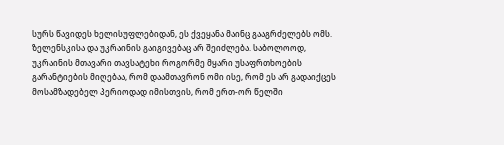სურს წავიდეს ხელისუფლებიდან, ეს ქვეყანა მაინც გააგრძელებს ომს. ზელენსკისა და უკრაინის გაიგივებაც არ შეიძლება. საბოლოოდ, უკრაინის მთავარი თავსატეხი როგორმე მყარი უსაფრთხოების გარანტიების მიღებაა, რომ დაამთავრონ ომი ისე, რომ ეს არ გადაიქცეს მოსამზადებელ პერიოდად იმისთვის, რომ ერთ-ორ წელში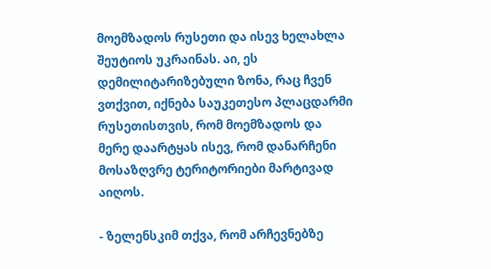მოემზადოს რუსეთი და ისევ ხელახლა შეუტიოს უკრაინას. აი, ეს დემილიტარიზებული ზონა, რაც ჩვენ ვთქვით, იქნება საუკეთესო პლაცდარმი რუსეთისთვის, რომ მოემზადოს და მერე დაარტყას ისევ, რომ დანარჩენი მოსაზღვრე ტერიტორიები მარტივად აიღოს.

- ზელენსკიმ თქვა, რომ არჩევნებზე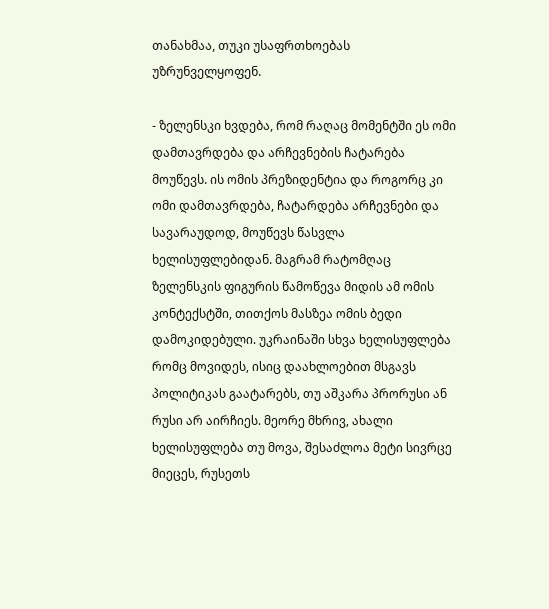თანახმაა, თუკი უსაფრთხოებას უზრუნველყოფენ.

- ზელენსკი ხვდება, რომ რაღაც მომენტში ეს ომი დამთავრდება და არჩევნების ჩატარება მოუწევს. ის ომის პრეზიდენტია და როგორც კი ომი დამთავრდება, ჩატარდება არჩევნები და სავარაუდოდ, მოუწევს წასვლა ხელისუფლებიდან. მაგრამ რატომღაც ზელენსკის ფიგურის წამოწევა მიდის ამ ომის კონტექსტში, თითქოს მასზეა ომის ბედი დამოკიდებული. უკრაინაში სხვა ხელისუფლება რომც მოვიდეს, ისიც დაახლოებით მსგავს პოლიტიკას გაატარებს, თუ აშკარა პრორუსი ან რუსი არ აირჩიეს. მეორე მხრივ, ახალი ხელისუფლება თუ მოვა, შესაძლოა მეტი სივრცე მიეცეს, რუსეთს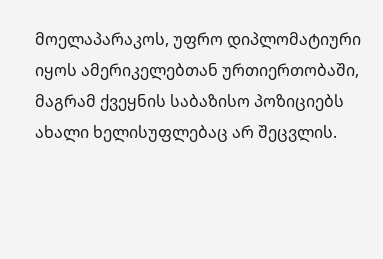მოელაპარაკოს, უფრო დიპლომატიური იყოს ამერიკელებთან ურთიერთობაში, მაგრამ ქვეყნის საბაზისო პოზიციებს ახალი ხელისუფლებაც არ შეცვლის.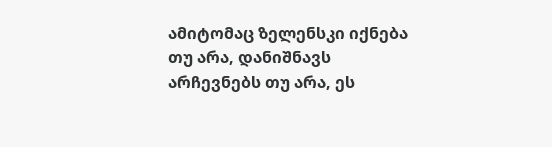ამიტომაც ზელენსკი იქნება თუ არა, დანიშნავს არჩევნებს თუ არა, ეს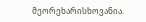მეორეხარისხოვანია.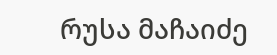რუსა მაჩაიძე